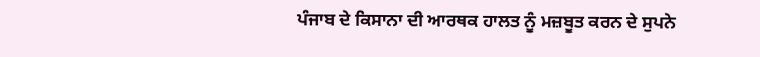ਪੰਜਾਬ ਦੇ ਕਿਸਾਨਾ ਦੀ ਆਰਥਕ ਹਾਲਤ ਨੂੰ ਮਜ਼ਬੂਤ ਕਰਨ ਦੇ ਸੁਪਨੇ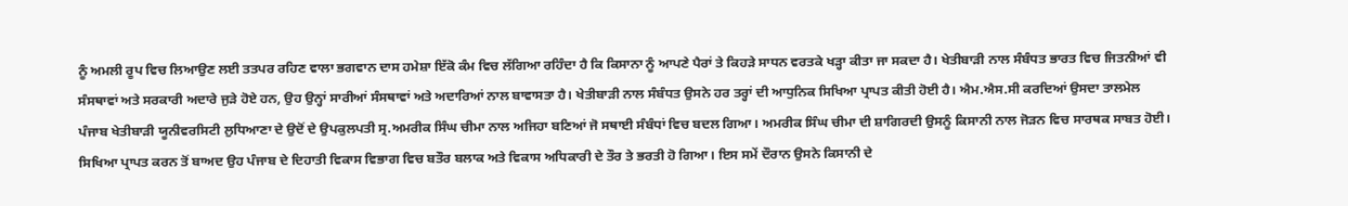ਨੂੰ ਅਮਲੀ ਰੂਪ ਵਿਚ ਲਿਆਉਣ ਲਈ ਤਤਪਰ ਰਹਿਣ ਵਾਲਾ ਭਗਵਾਨ ਦਾਸ ਹਮੇਸ਼ਾ ਇੱਕੋ ਕੰਮ ਵਿਚ ਲੱਗਿਆ ਰਹਿੰਦਾ ਹੈ ਕਿ ਕਿਸਾਨਾ ਨੂੰ ਆਪਣੇ ਪੈਰਾਂ ਤੇ ਕਿਹੜੇ ਸਾਧਨ ਵਰਤਕੇ ਖੜ੍ਹਾ ਕੀਤਾ ਜਾ ਸਕਦਾ ਹੈ। ਖੇਤੀਬਾੜੀ ਨਾਲ ਸੰਬੰਧਤ ਭਾਰਤ ਵਿਚ ਜਿਤਨੀਆਂ ਵੀ ਸੰਸਥਾਵਾਂ ਅਤੇ ਸਰਕਾਰੀ ਅਦਾਰੇ ਜੁੜੇ ਹੋਏ ਹਨ, ਉਹ ਉਨ੍ਹਾਂ ਸਾਰੀਆਂ ਸੰਸਥਾਵਾਂ ਅਤੇ ਅਦਾਰਿਆਂ ਨਾਲ ਬਾਵਾਸਤਾ ਹੈ। ਖੇਤੀਬਾੜੀ ਨਾਲ ਸੰਬੰਧਤ ਉਸਨੇ ਹਰ ਤਰ੍ਹਾਂ ਦੀ ਆਧੁਨਿਕ ਸਿਖਿਆ ਪ੍ਰਾਪਤ ਕੀਤੀ ਹੋਈ ਹੈ। ਐਮ.ਐਸ.ਸੀ ਕਰਦਿਆਂ ਉਸਦਾ ਤਾਲਮੇਲ ਪੰਜਾਬ ਖੇਤੀਬਾੜੀ ਯੂਨੀਵਰਸਿਟੀ ਲੁਧਿਆਣਾ ਦੇ ਉਦੋਂ ਦੇ ਉਪਕੁਲਪਤੀ ਸ੍ਰ.ਅਮਰੀਕ ਸਿੰਘ ਚੀਮਾ ਨਾਲ ਅਜਿਹਾ ਬਣਿਆਂ ਜੋ ਸਥਾਈ ਸੰਬੰਧਾਂ ਵਿਚ ਬਦਲ ਗਿਆ। ਅਮਰੀਕ ਸਿੰਘ ਚੀਮਾ ਦੀ ਸ਼ਾਗਿਰਦੀ ਉਸਨੂੰ ਕਿਸਾਨੀ ਨਾਲ ਜੋੜਨ ਵਿਚ ਸਾਰਥਕ ਸਾਬਤ ਹੋਈ। ਸਿਖਿਆ ਪ੍ਰਾਪਤ ਕਰਨ ਤੋਂ ਬਾਅਦ ਉਹ ਪੰਜਾਬ ਦੇ ਦਿਹਾਤੀ ਵਿਕਾਸ ਵਿਭਾਗ ਵਿਚ ਬਤੌਰ ਬਲਾਕ ਅਤੇ ਵਿਕਾਸ ਅਧਿਕਾਰੀ ਦੇ ਤੌਰ ਤੇ ਭਰਤੀ ਹੋ ਗਿਆ। ਇਸ ਸਮੇਂ ਦੌਰਾਨ ਉਸਨੇ ਕਿਸਾਨੀ ਦੇ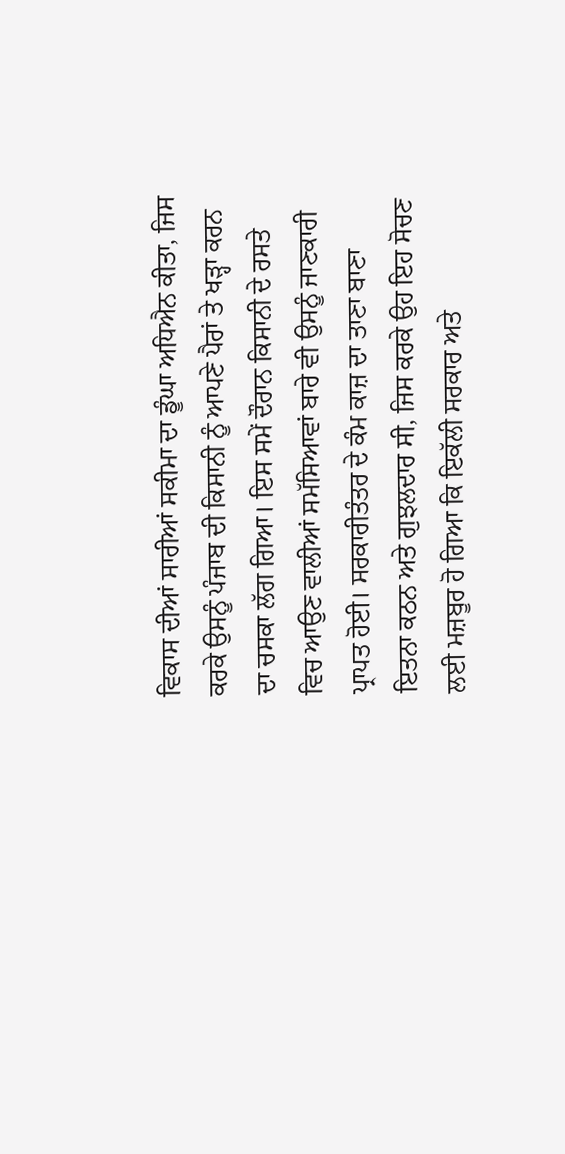ਵਿਕਾਸ ਦੀਆਂ ਸਾਰੀਆਂ ਸਕੀਮਾ ਦਾ ਡੂੰਘਾ ਅਧਿਐਨ ਕੀਤਾ, ਜਿਸ ਕਰਕੇ ਉਸਨੂੰ ਪੰਜਾਬ ਦੀ ਕਿਸਾਨੀ ਨੂੰ ਆਪਣੇ ਪੈਰਾਂ ਤੇ ਖੜ੍ਹਾ ਕਰਨ ਦਾ ਚਸਕਾ ਲੱਗ ਗਿਆ। ਇਸ ਸਮੇਂ ਦੌਰਾਨ ਕਿਸਾਨੀ ਦੇ ਰਸਤੇ ਵਿਚ ਆਉਣ ਵਾਲੀਆਂ ਸਮੱਸਿਆਵਾਂ ਬਾਰੇ ਵੀ ਉਸਨੂੰ ਜਾਣਕਾਰੀ ਪ੍ਰਾਪਤ ਹੋਈ। ਸਰਕਾਰੀਤੰਤਰ ਦੇ ਕੰਮ ਕਾਜ਼ ਦਾ ਤਾਣਾ ਬਾਣਾ ਇਤਨਾ ਕਠਨ ਅਤੇ ਗੁਝਲਦਾਰ ਸੀ, ਜਿਸ ਕਰਕੇ ਉਹ ਇਹ ਸੋਚਣ ਲਈ ਮਜ਼ਬੂਰ ਹੋ ਗਿਆ ਕਿ ਇਕੱਲੀ ਸਰਕਾਰ ਅਤੇ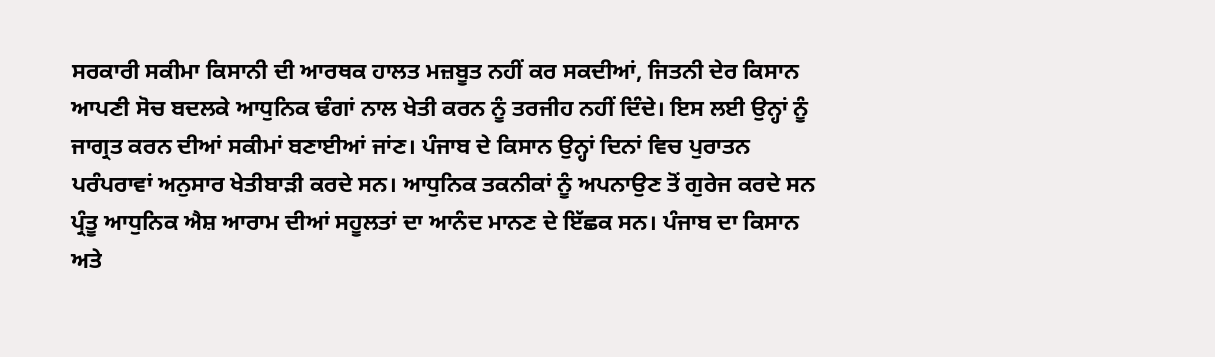ਸਰਕਾਰੀ ਸਕੀਮਾ ਕਿਸਾਨੀ ਦੀ ਆਰਥਕ ਹਾਲਤ ਮਜ਼ਬੂਤ ਨਹੀਂ ਕਰ ਸਕਦੀਆਂ, ਜਿਤਨੀ ਦੇਰ ਕਿਸਾਨ ਆਪਣੀ ਸੋਚ ਬਦਲਕੇ ਆਧੁਨਿਕ ਢੰਗਾਂ ਨਾਲ ਖੇਤੀ ਕਰਨ ਨੂੰ ਤਰਜੀਹ ਨਹੀਂ ਦਿੰਦੇ। ਇਸ ਲਈ ਉਨ੍ਹਾਂ ਨੂੰ ਜਾਗ੍ਰਤ ਕਰਨ ਦੀਆਂ ਸਕੀਮਾਂ ਬਣਾਈਆਂ ਜਾਂਣ। ਪੰਜਾਬ ਦੇ ਕਿਸਾਨ ਉਨ੍ਹਾਂ ਦਿਨਾਂ ਵਿਚ ਪੁਰਾਤਨ ਪਰੰਪਰਾਵਾਂ ਅਨੁਸਾਰ ਖੇਤੀਬਾੜੀ ਕਰਦੇ ਸਨ। ਆਧੁਨਿਕ ਤਕਨੀਕਾਂ ਨੂੰ ਅਪਨਾਉਣ ਤੋਂ ਗੁਰੇਜ ਕਰਦੇ ਸਨ ਪ੍ਰੰਤੂ ਆਧੁਨਿਕ ਐਸ਼ ਆਰਾਮ ਦੀਆਂ ਸਹੂਲਤਾਂ ਦਾ ਆਨੰਦ ਮਾਨਣ ਦੇ ਇੱਛਕ ਸਨ। ਪੰਜਾਬ ਦਾ ਕਿਸਾਨ ਅਤੇ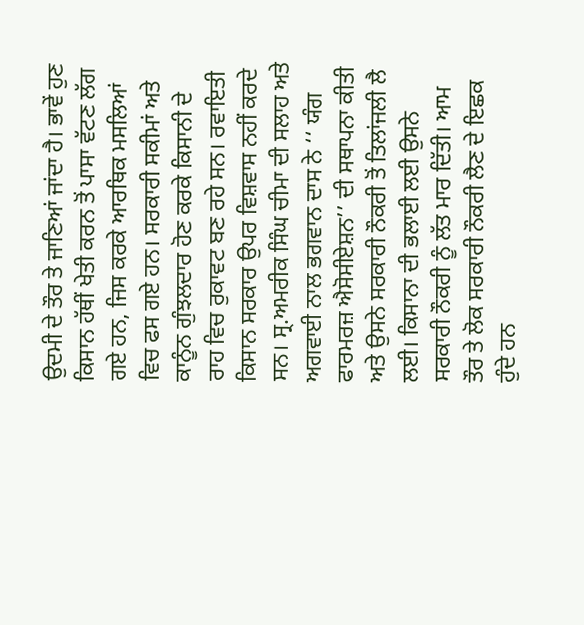ਉਦਮੀ ਦੇ ਤੌਰ ਤੇ ਜਾਣਿਆਂ ਜਾਂਦਾ ਹੈ। ਭਾਵੇਂ ਹੁਣ ਕਿਸਾਨ ਹੱਥੀਂ ਖੇਤੀ ਕਰਨ ਤੋਂ ਪਾਸਾ ਵੱਟਣ ਲੱਗ ਗਏ ਹਨ, ਜਿਸ ਕਰਕੇ ਆਰਥਿਕ ਮਸਲਿਆਂ ਵਿਚ ਫਸ ਗਏ ਹਨ। ਸਰਕਾਰੀ ਸਕੀਮਾਂ ਅਤੇ ਕਾਨੂੰਨ ਗੁੰਝਲਦਾਰ ਹੋਣ ਕਰਕੇ ਕਿਸਾਨੀ ਦੇ ਰਾਹ ਵਿਚ ਰੁਕਾਵਟ ਬਣ ਰਹੇ ਸਨ। ਰਵਾਇਤੀ ਕਿਸਾਨ ਸਰਕਾਰ ਉਪਰ ਵਿਸ਼ਵਾਸ ਨਹੀਂ ਕਰਦੇ ਸਨ। ਸ੍ਰ.ਅਮਰੀਕ ਸਿੰਘ ਚੀਮਾ ਦੀ ਸਲਾਹ ਅਤੇ ਅਗਵਾਈ ਨਾਲ ਭਗਵਾਨ ਦਾਸ ਨੇ ‘‘ ਯੰਗ ਫਾਰਮਰਜ਼ ਐਸੋਸੀਏਸ਼ਨ’’ ਦੀ ਸਥਾਪਨਾ ਕੀਤੀ ਅਤੇ ਉਸਨੇ ਸਰਕਾਰੀ ਨੌਕਰੀ ਤੋਂ ਤਿਲਾਂਜਲੀ ਲੈ ਲਈ। ਕਿਸਾਨਾ ਦੀ ਭਲਾਈ ਲਈ ਉਸਨੇ ਸਰਕਾਰੀ ਨੌਕਰੀ ਨੂੰ ਲੱਤ ਮਾਰ ਦਿੱਤੀ। ਆਮ ਤੌਰ ਤੇ ਲੋਕ ਸਰਕਾਰੀ ਨੌਕਰੀ ਲੈਣ ਦੇ ਇਛਕ ਹੁੰਦੇ ਹਨ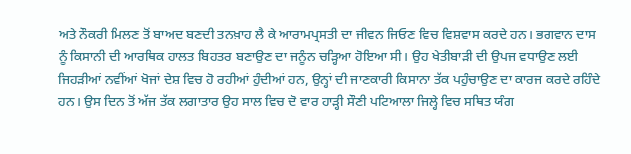ਅਤੇ ਨੌਕਰੀ ਮਿਲਣ ਤੋਂ ਬਾਅਦ ਬਣਦੀ ਤਨਖ਼ਾਹ ਲੈ ਕੇ ਆਰਾਮਪ੍ਰਸਤੀ ਦਾ ਜੀਵਨ ਜਿਓਣ ਵਿਚ ਵਿਸ਼ਵਾਸ ਕਰਦੇ ਹਨ। ਭਗਵਾਨ ਦਾਸ ਨੂੰ ਕਿਸਾਨੀ ਦੀ ਆਰਥਿਕ ਹਾਲਤ ਬਿਹਤਰ ਬਣਾਉਣ ਦਾ ਜਨੂੰਨ ਚੜ੍ਹਿਆ ਹੋਇਆ ਸੀ। ਉਹ ਖੇਤੀਬਾੜੀ ਦੀ ਉਪਜ ਵਧਾਉਣ ਲਈ ਜਿਹੜੀਆਂ ਨਵੀਂਆਂ ਖੋਜਾਂ ਦੇਸ਼ ਵਿਚ ਹੋ ਰਹੀਆਂ ਹੁੰਦੀਆਂ ਹਨ, ਉਨ੍ਹਾਂ ਦੀ ਜਾਣਕਾਰੀ ਕਿਸਾਨਾ ਤੱਕ ਪਹੁੰਚਾਉਣ ਦਾ ਕਾਰਜ ਕਰਦੇ ਰਹਿੰਦੇ ਹਨ। ਉਸ ਦਿਨ ਤੋਂ ਅੱਜ ਤੱਕ ਲਗਾਤਾਰ ਉਹ ਸਾਲ ਵਿਚ ਦੋ ਵਾਰ ਹਾੜ੍ਹੀ ਸੌਣੀ ਪਟਿਆਲਾ ਜਿਲ੍ਹੇ ਵਿਚ ਸਥਿਤ ਯੰਗ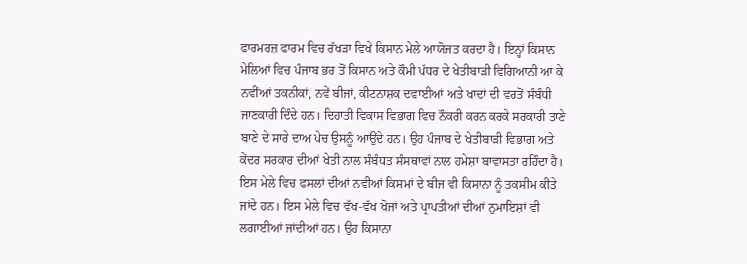ਫਾਰਮਰਜ਼ ਫਾਰਮ ਵਿਚ ਰੱਖੜਾ ਵਿਖੇ ਕਿਸਾਨ ਮੇਲੇ ਆਯੋਜਤ ਕਰਦਾ ਹੈ। ਇਨ੍ਹਾਂ ਕਿਸਾਨ ਮੇਲਿਆਂ ਵਿਚ ਪੰਜਾਬ ਭਰ ਤੋਂ ਕਿਸਾਨ ਅਤੇ ਕੌਮੀ ਪੱਧਰ ਦੇ ਖੇਤੀਬਾੜੀ ਵਿਗਿਆਨੀ ਆ ਕੇ ਨਵੀਂਆਂ ਤਕਨੀਕਾਂ, ਨਵੇਂ ਬੀਜਾਂ, ਕੀਟਨਾਸ਼ਕ ਦਵਾਈਆਂ ਅਤੇ ਖਾਦਾਂ ਦੀ ਵਰਤੋਂ ਸੰਬੰਧੀ ਜਾਣਕਾਰੀ ਦਿੰਦੇ ਹਨ। ਦਿਹਾਤੀ ਵਿਕਾਸ ਵਿਭਾਗ ਵਿਚ ਨੌਕਰੀ ਕਰਨ ਕਰਕੇ ਸਰਕਾਰੀ ਤਾਣੇ ਬਾਣੇ ਦੇ ਸਾਰੇ ਦਾਅ ਪੇਚ ਉਸਨੂੰ ਆਉਂਦੇ ਹਨ। ਉਹ ਪੰਜਾਬ ਦੇ ਖੇਤੀਬਾੜੀ ਵਿਭਾਗ ਅਤੇ ਕੇਂਦਰ ਸਰਕਾਰ ਦੀਆਂ ਖੇਤੀ ਨਾਲ ਸੰਬੰਧਤ ਸੰਸਥਾਵਾਂ ਨਾਲ ਹਮੇਸ਼ਾ ਬਾਵਾਸਤਾ ਰਹਿੰਦਾ ਹੈ। ਇਸ ਮੇਲੇ ਵਿਚ ਫਸਲਾਂ ਦੀਆਂ ਨਵੀਆਂ ਕਿਸਮਾਂ ਦੇ ਬੀਜ ਵੀ ਕਿਸਾਨਾ ਨੂੰ ਤਕਸੀਮ ਕੀਤੇ ਜਾਂਦੇ ਹਨ। ਇਸ ਮੇਲੇ ਵਿਚ ਵੱਖ-ਵੱਖ ਖੋਜਾਂ ਅਤੇ ਪ੍ਰਾਪਤੀਆਂ ਦੀਆਂ ਨੁਮਾਇਸ਼ਾਂ ਵੀ ਲਗਾਈਆਂ ਜਾਂਦੀਆਂ ਹਨ। ਉਹ ਕਿਸਾਨਾ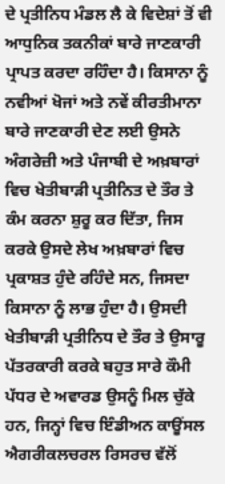ਦੇ ਪ੍ਰਤੀਨਿਧ ਮੰਡਲ ਲੈ ਕੇ ਵਿਦੇਸ਼ਾਂ ਤੋਂ ਵੀ ਆਧੁਨਿਕ ਤਕਨੀਕਾਂ ਬਾਰੇ ਜਾਣਕਾਰੀ ਪ੍ਰਾਪਤ ਕਰਦਾ ਰਹਿੰਦਾ ਹੈ। ਕਿਸਾਨਾ ਨੂੰ ਨਵੀਆਂ ਖੋਜਾਂ ਅਤੇ ਨਵੇਂ ਕੀਰਤੀਮਾਨਾ ਬਾਰੇ ਜਾਣਕਾਰੀ ਦੇਣ ਲਈ ਉਸਨੇ ਅੰਗਰੇਜ਼ੀ ਅਤੇ ਪੰਜਾਬੀ ਦੇ ਅਖ਼ਬਾਰਾਂ ਵਿਚ ਖੇਤੀਬਾੜੀ ਪ੍ਰਤੀਨਿਤ ਦੇ ਤੌਰ ਤੇ ਕੰਮ ਕਰਨਾ ਸ਼ੁਰੂ ਕਰ ਦਿੱਤਾ, ਜਿਸ ਕਰਕੇ ਉਸਦੇ ਲੇਖ ਅਖ਼ਬਾਰਾਂ ਵਿਚ ਪ੍ਰਕਾਸ਼ਤ ਹੁੰਦੇ ਰਹਿੰਦੇ ਸਨ, ਜਿਸਦਾ ਕਿਸਾਨਾ ਨੂੰ ਲਾਭ ਹੁੰਦਾ ਹੈ। ਉਸਦੀ ਖੇਤੀਬਾੜੀ ਪ੍ਰਤੀਨਿਧ ਦੇ ਤੌਰ ਤੇ ਉਸਾਰੂ ਪੱਤਰਕਾਰੀ ਕਰਕੇ ਬਹੁਤ ਸਾਰੇ ਕੌਮੀ ਪੱਧਰ ਦੇ ਅਵਾਰਡ ਉਸਨੂੰ ਮਿਲ ਚੁੱਕੇ ਹਨ, ਜਿਨ੍ਹਾਂ ਵਿਚ ਇੰਡੀਅਨ ਕਾਊਂਸਲ ਐਗਰੀਕਲਚਰਲ ਰਿਸਰਚ ਵੱਲੋਂ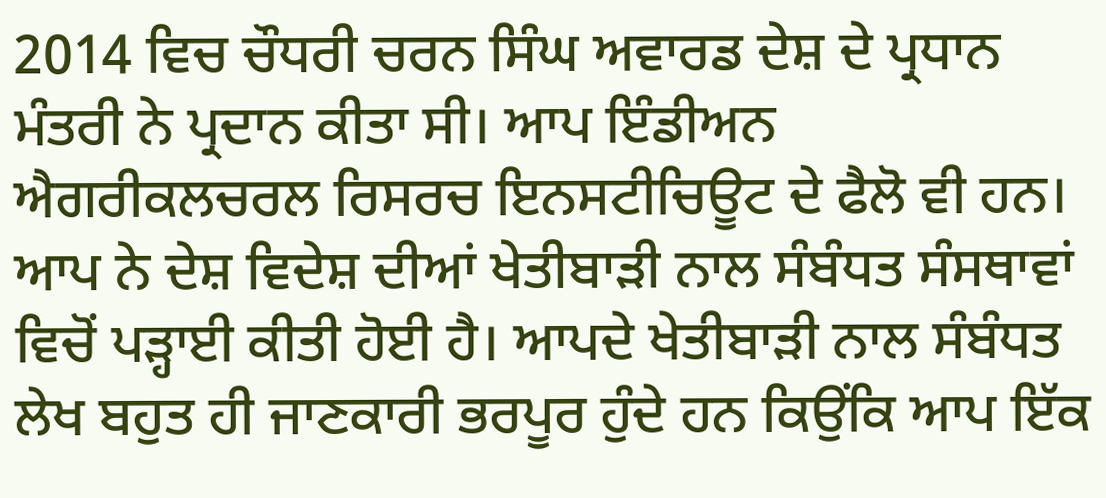2014 ਵਿਚ ਚੌਧਰੀ ਚਰਨ ਸਿੰਘ ਅਵਾਰਡ ਦੇਸ਼ ਦੇ ਪ੍ਰਧਾਨ ਮੰਤਰੀ ਨੇ ਪ੍ਰਦਾਨ ਕੀਤਾ ਸੀ। ਆਪ ਇੰਡੀਅਨ ਐਗਰੀਕਲਚਰਲ ਰਿਸਰਚ ਇਨਸਟੀਚਿਊਟ ਦੇ ਫੈਲੋ ਵੀ ਹਨ। ਆਪ ਨੇ ਦੇਸ਼ ਵਿਦੇਸ਼ ਦੀਆਂ ਖੇਤੀਬਾੜੀ ਨਾਲ ਸੰਬੰਧਤ ਸੰਸਥਾਵਾਂ ਵਿਚੋਂ ਪੜ੍ਹਾਈ ਕੀਤੀ ਹੋਈ ਹੈ। ਆਪਦੇ ਖੇਤੀਬਾੜੀ ਨਾਲ ਸੰਬੰਧਤ ਲੇਖ ਬਹੁਤ ਹੀ ਜਾਣਕਾਰੀ ਭਰਪੂਰ ਹੁੰਦੇ ਹਨ ਕਿਉਂਕਿ ਆਪ ਇੱਕ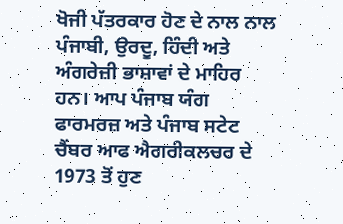ਖੋਜੀ ਪੱਤਰਕਾਰ ਹੋਣ ਦੇ ਨਾਲ ਨਾਲ ਪੰਜਾਬੀ, ਉਰਦੂ, ਹਿੰਦੀ ਅਤੇ ਅੰਗਰੇਜ਼ੀ ਭਾਸ਼ਾਵਾਂ ਦੇ ਮਾਹਿਰ ਹਨ। ਆਪ ਪੰਜਾਬ ਯੰਗ ਫਾਰਮਰਜ਼ ਅਤੇ ਪੰਜਾਬ ਸਟੇਟ ਚੈਂਬਰ ਆਫ ਐਗਰੀਕਲਚਰ ਦੇ 1973 ਤੋਂ ਹੁਣ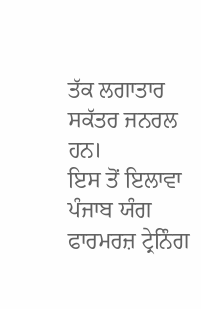ਤੱਕ ਲਗਾਤਾਰ ਸਕੱਤਰ ਜਨਰਲ ਹਨ।
ਇਸ ਤੋਂ ਇਲਾਵਾ ਪੰਜਾਬ ਯੰਗ ਫਾਰਮਰਜ਼ ਟ੍ਰੇਨਿੰਗ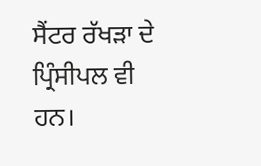ਸੈਂਟਰ ਰੱਖੜਾ ਦੇ ਪ੍ਰਿੰਸੀਪਲ ਵੀ ਹਨ।